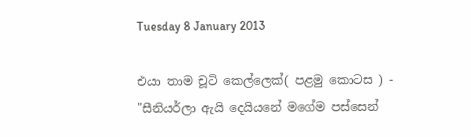Tuesday 8 January 2013

එයා තාම චූටි කෙල්ලෙක්( පළමු කොටස ) - "සීනියර්ලා ඇයි දෙයියනේ මගේම පස්සෙන්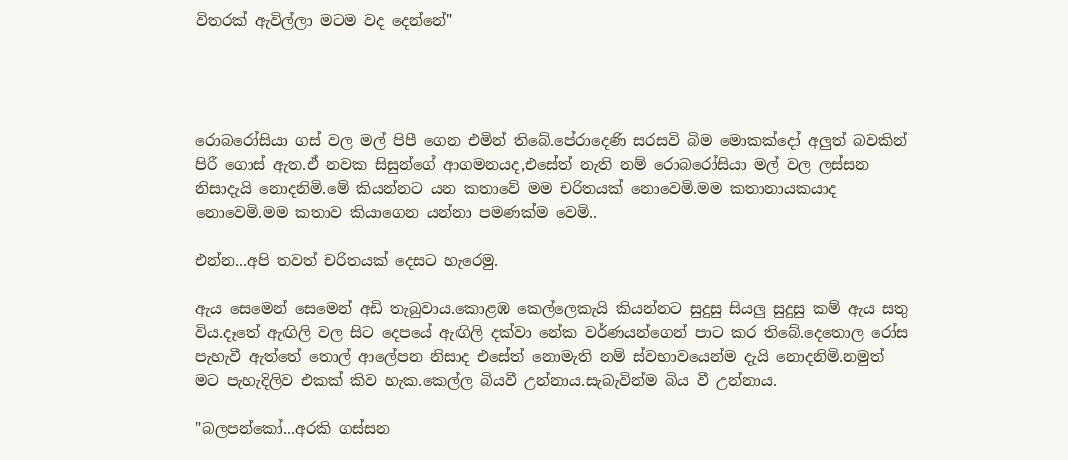විතරක් ඇවිල්ලා මටම වද දෙන්නේ"




රොබරෝසියා ගස් වල මල් පිපී ගෙන එමින් තිබේ.පේරාදෙණි සරසවි බිම මොකක්දෝ අලුත් බවකින් පිරී ගොස් ඇත.ඒ නවක සිසුන්ගේ ආගමනයද,එසේත් නැති නම් රොබරෝසියා මල් වල ලස්සන නිසාදැයි නොදනිමි.මේ කියන්නට යන කතාවේ මම චරිතයක් නොවෙමි.මම කතානායකයාද නොවෙමි.මම කතාව කියාගෙන යන්නා පමණක්ම වෙමි..

එන්න...අපි තවත් චරිතයක් දෙසට හැරෙමු.

ඇය සෙමෙන් සෙමෙන් අඩි තැබුවාය.කොළඹ කෙල්ලෙකැයි කියන්නට සුදුසු සියලු සුදුසු කම් ඇය සතු විය.දෑතේ ඇඟිලි වල සිට දෙපයේ ඇඟිලි දක්වා නේක වර්ණයන්ගෙන් පාට කර තිබේ.දෙතොල රෝස පැහැවී ඇත්තේ තොල් ආලේපන නිසාද එසේත් නොමැති නම් ස්වභාවයෙන්ම දැයි නොදනිමි.නමුත් මට පැහැදිලිව එකක් කිව හැක.කෙල්ල බියවී උන්නාය.සැබැවින්ම බිය වී උන්නාය.

"බලපන්කෝ...අරකි ගස්සන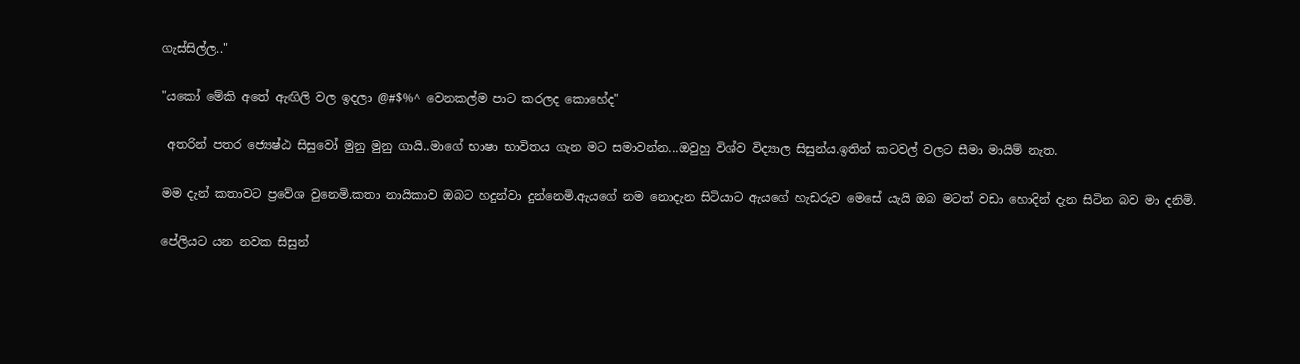ගැස්සිල්ල.."

"යකෝ මේකි අතේ ඇඟිලි වල ඉදලා @#$%^ වෙනකල්ම පාට කරලද කොහේද"

 අතරින් පතර ජ්‍යෙෂ්ඨ සිසුවෝ මුනු මුනු ගායි..මාගේ භාෂා භාවිතය ගැන මට සමාවන්න...ඔවුහු විශ්ව විද්‍යාල සිසුන්ය.ඉතින් කටවල් වලට සීමා මායිම් නැත.

මම දැන් කතාවට ප්‍රවේශ වුනෙමි.කතා නායිකාව ඔබට හදුන්වා දුන්නෙමි.ඇයගේ නම නොදැන සිටියාට ඇයගේ හැඩරුව මෙසේ යැයි ඔබ මටත් වඩා හොදින් දැන සිටින බව මා දනිමි.

පේලියට යන නවක සිසුන්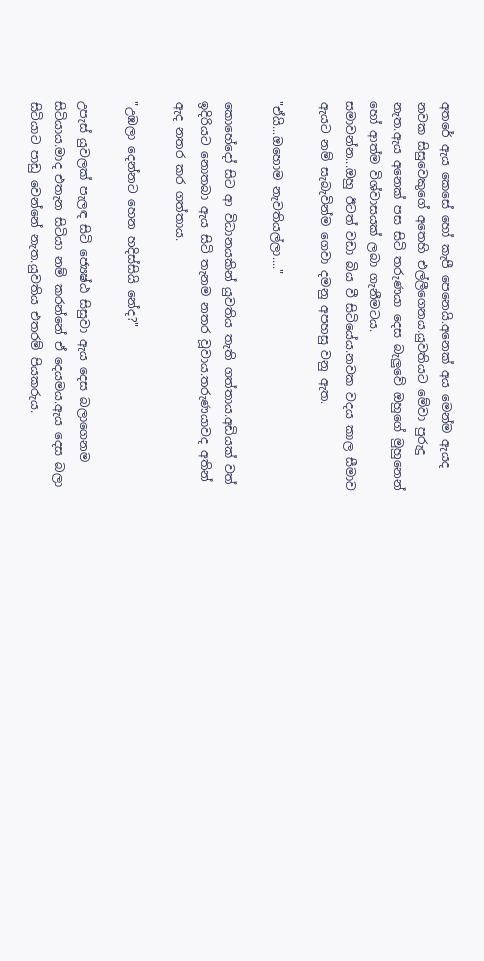අතරේ ඇය කෙසේ හෝ කැපී පෙනෙයි.අනෙක් අය මෙන්ම ඇයද නවක සිසුවෙකුගේ අතෙහි එල්ලීගෙනය.යුවතියට මේවා පුරුදු නැත.ඇය අනෙක් පස සිටි තරුණයා දෙස බැලුවේ ඔහුගේ මුහුනෙන් හෝ ආත්ම විශ්වාසයක් ලබා ගැනීමටය.
සමාවන්න...ඔහු ඊටත් වඩා බිය වී සිටියේය.නවක වදය කාල සීමාව ඇයට නම් සැබැවින්ම ගෙවා දමනු අපහසු වනු ඇත.

"ඒයි...ඔහොම නැවතියල්ලා...."

කොහේදෝ සිට ආ විධානයකින් යුවතිය තැති ගත්තාය.අඩියක් වත් ඉදිරියට නොතබා ඇය සිටි තැනම නතර වූවාය.තරුණයාවද අතින් ඇද නතර කර ගත්තාය.

"උඹලා දෙන්නට හෙන හදිස්සියි නේද?"

උපැස් යුවලක් පැලඳ සිටි ජ්‍යෙෂ්ඨ සිසුවා ඇය දෙස බලාගෙනම සිටියාය.මාද එතැන සිටියා නම් කරන්නේ ඒ දෙයමය.ඇය දෙස බලා සිටියාට පාඩු වෙන්නේ නැත.යුවතිය එතරම් පියකරුය.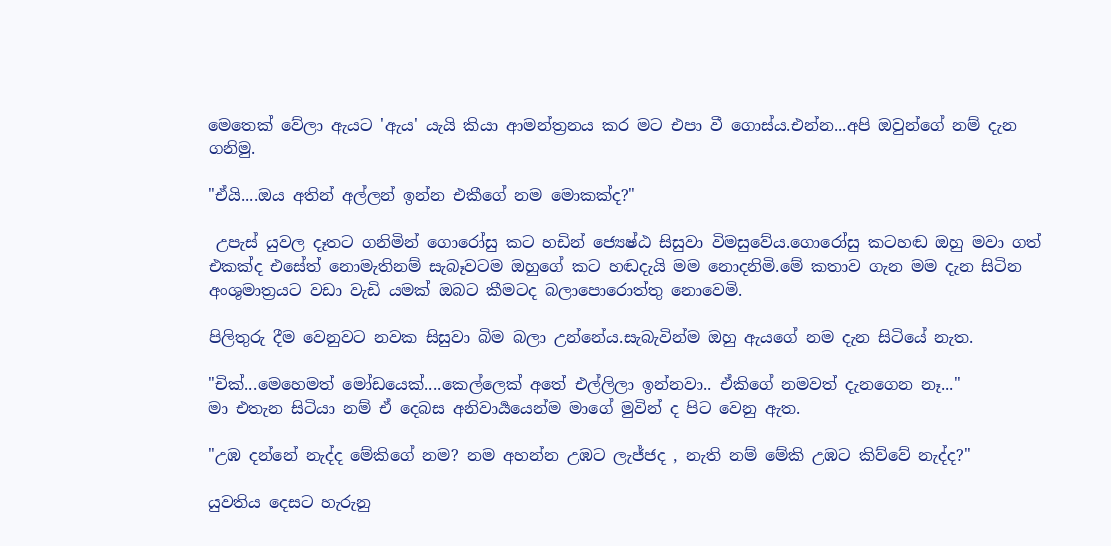මෙතෙක් වේලා ඇයට 'ඇය' යැයි කියා ආමන්ත්‍රනය කර මට එපා වී ගොස්ය.එන්න...අපි ඔවුන්ගේ නම් දැන ගනිමු.

"ඒයි....ඔය අතින් අල්ලන් ඉන්න එකීගේ නම මොකක්ද?"

 උපැස් යුවල දෑතට ගනිමින් ගොරෝසු කට හඩින් ජ්‍යෙෂ්ඨ සිසුවා විමසුවේය.ගොරෝසු කටහඬ ඔහු මවා ගත් එකක්ද එසේත් නොමැතිනම් සැබෑවටම ඔහුගේ කට හඬදැයි මම නොදනිමි.මේ කතාව ගැන මම දැන සිටින අංශුමාත්‍රයට වඩා වැඩි යමක් ඔබට කීමටද බලාපොරොත්තු නොවෙමි.

පිලිතුරු දීම වෙනුවට නවක සිසුවා බිම බලා උන්නේය.සැබැවින්ම ඔහු ඇයගේ නම දැන සිටියේ නැත.

"චික්...මෙහෙමත් මෝඩයෙක්....කෙල්ලෙක් අතේ එල්ලිලා ඉන්නවා.. ඒකිගේ නමවත් දැනගෙන නෑ..."
මා එතැන සිටියා නම් ඒ දෙබස අනිවාර්‍යයෙන්ම මාගේ මුවින් ද පිට වෙනු ඇත.

"උඹ දන්නේ නැද්ද මේකිගේ නම? නම අහන්න උඹට ලැජ්ජද , නැති නම් මේකි උඹට කිව්වේ නැද්ද?"

යුවතිය දෙසට හැරුනු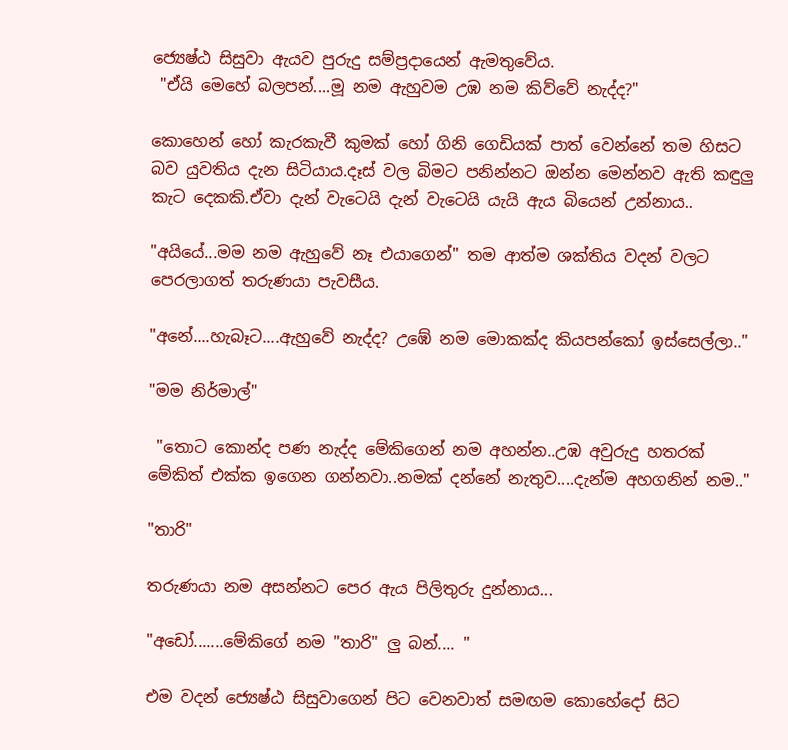ජ්‍යෙෂ්ඨ සිසුවා ඇයව පුරුදු සම්ප්‍රදායෙන් ඇමතුවේය.
 "ඒයි මෙහේ බලපන්....මූ නම ඇහුවම උඹ නම කිව්වේ නැද්ද?"

කොහෙන් හෝ කැරකැවී කුමක් හෝ ගිනි ගෙඩියක් පාත් වෙන්නේ තම හිසට බව යුවතිය දැන සිටියාය.දෑස් වල බිමට පනින්නට ඔන්න මෙන්නව ඇති කඳුලු කැට දෙකකි.ඒවා දැන් වැටෙයි දැන් වැටෙයි යැයි ඇය බියෙන් උන්නාය..

"අයියේ...මම නම ඇහුවේ නෑ එයාගෙන්" තම ආත්ම ශක්තිය වදන් වලට පෙරලාගත් තරුණයා පැවසීය.

"අනේ....හැබෑට....ඇහුවේ නැද්ද? උඹේ නම මොකක්ද කියපන්කෝ ඉස්සෙල්ලා.."

"මම නිර්මාල්"

 "තොට කොන්ද පණ නැද්ද මේකිගෙන් නම අහන්න..උඹ අවුරුදු හතරක් මේකිත් එක්ක ඉගෙන ගන්නවා..නමක් දන්නේ නැතුව....දැන්ම අහගනින් නම.."

"තාරි"

තරුණයා නම අසන්නට පෙර ඇය පිලිතුරු දුන්නාය...

"අඩෝ.......මේකිගේ නම "තාරි" ලු බන්.... "

එම වදන් ජ්‍යෙෂ්ඨ සිසුවාගෙන් පිට වෙනවාත් සමඟම කොහේදෝ සිට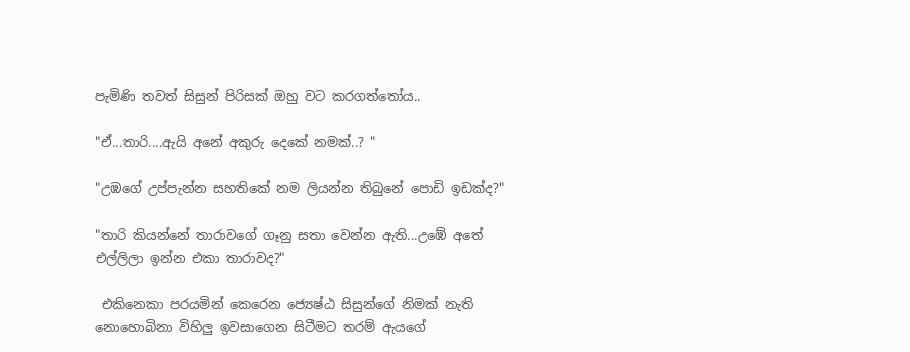පැමිණි තවත් සිසුන් පිරිසක් ඔහු වට කරගත්තෝය..

"ඒ...තාරි....ඇයි අනේ අකුරු දෙකේ නමක්..? "

"උඹගේ උප්පැන්න සහතිකේ නම ලියන්න තිබුනේ පොඩි ඉඩක්ද?"

"තාරි කියන්නේ තාරාවගේ ගෑනු සතා වෙන්න ඇති...උඹේ අතේ එල්ලිලා ඉන්න එකා තාරාවද?"

 එකිනෙකා පරයමින් කෙරෙන ජ්‍යෙෂ්ඨ සිසුන්ගේ නිමක් නැති නොහොබිනා විහිලු ඉවසාගෙන සිටීමට තරම් ඇයගේ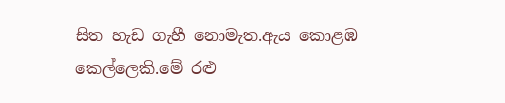සිත හැඩ ගැහී නොමැත.ඇය කොළඹ කෙල්ලෙකි.මේ රළු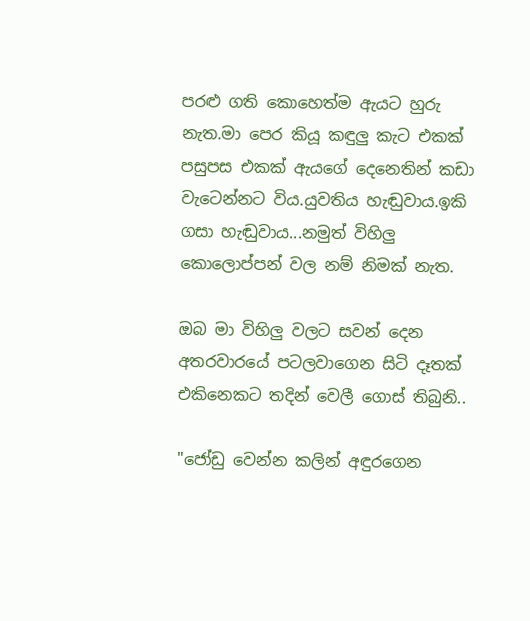පරළු ගති කොහෙත්ම ඇයට හුරු නැත.මා පෙර කියූ කඳුලු කැට එකක් පසුපස එකක් ඇයගේ දෙනෙතින් කඩා වැටෙන්නට විය.යුවතිය හැඬුවාය.ඉකි ගසා හැඬුවාය...නමුත් විහිලු කොලොප්පන් වල නම් නිමක් නැත.

ඔබ මා විහිලු වලට සවන් දෙන අතරවාරයේ පටලවාගෙන සිටි දෑතක් එකිනෙකට තදින් වෙලී ගොස් තිබුනි..

"ජෝඩු වෙන්න කලින් අඳුරගෙන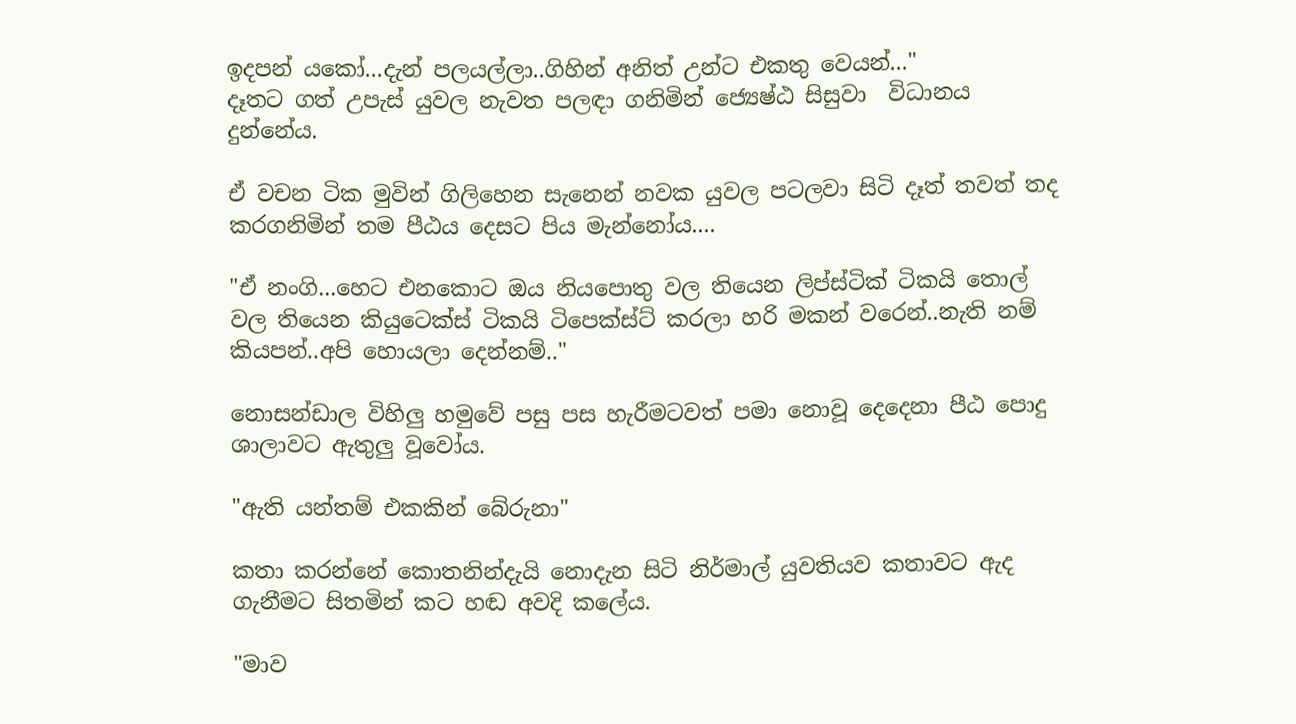ඉදපන් යකෝ...දැන් පලයල්ලා..ගිහින් අනිත් උන්ට එකතු වෙයන්..."
දෑතට ගත් උපැස් යුවල නැවත පලඳා ගනිමින් ජ්‍යෙෂ්ඨ සිසුවා  විධානය දුන්නේය.

ඒ වචන ටික මුවින් ගිලිහෙන සැනෙන් නවක යුවල පටලවා සිටි දෑත් තවත් තද කරගනිමින් තම පීඨය දෙසට පිය මැන්නෝය....

"ඒ නංගි...හෙට එනකොට ඔය නියපොතු වල තියෙන ලිප්ස්ටික් ටිකයි තොල් වල තියෙන කියුටෙක්ස් ටිකයි ටිපෙක්ස්ට් කරලා හරි මකන් වරෙන්..නැති නම් කියපන්..අපි හොයලා දෙන්නම්.."

නොසන්ඩාල විහිලු හමුවේ පසු පස හැරීමටවත් පමා නොවූ දෙදෙනා පීඨ පොදු ශාලාවට ඇතුලු වූවෝය.

"ඇති යන්තම් එකකින් බේරුනා"

කතා කරන්නේ කොතනින්දැයි නොදැන සිටි නිර්මාල් යුවතියව කතාවට ඇද ගැනීමට සිතමින් කට හඬ අවදි කලේය.

"මාව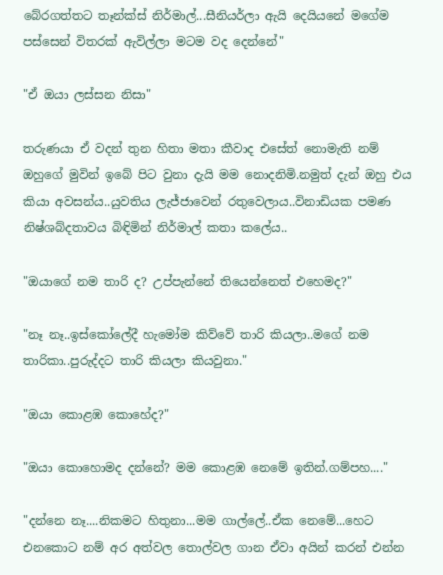බේරගත්තට තෑන්ක්ස් නිර්මාල්...සීනියර්ලා ඇයි දෙයියනේ මගේම පස්සෙන් විතරක් ඇවිල්ලා මටම වද දෙන්නේ"

"ඒ ඔයා ලස්සන නිසා"

තරුණයා ඒ වදන් තුන හිතා මතා කීවාද එසේත් නොමැති නම් ඔහුගේ මුවින් ඉබේ පිට වුනා දැයි මම නොදනිමි.නමුත් දැන් ඔහු එය කියා අවසන්ය..යුවතිය ලැජ්ජාවෙන් රතුවෙලාය..විනාඩියක පමණ නිෂ්ශබ්දතාවය බිඳිමින් නිර්මාල් කතා කලේය..

"ඔයාගේ නම තාරි ද? උප්පැන්නේ තියෙන්නෙත් එහෙමද?"

"නෑ නෑ..ඉස්කෝලේදී හැමෝම කිව්වේ තාරි කියලා..මගේ නම තාරිකා..පුරුද්දට තාරි කියලා කියවුනා."

"ඔයා කොළඹ කොහේද?"

"ඔයා කොහොමද දන්නේ? මම කොළඹ නෙමේ ඉතින්.ගම්පහ...."

"දන්නෙ නෑ....නිකමට හිතුනා...මම ගාල්ලේ..ඒක නෙමේ...හෙට එනකොට නම් අර අත්වල තොල්වල ගාන ඒවා අයින් කරන් එන්න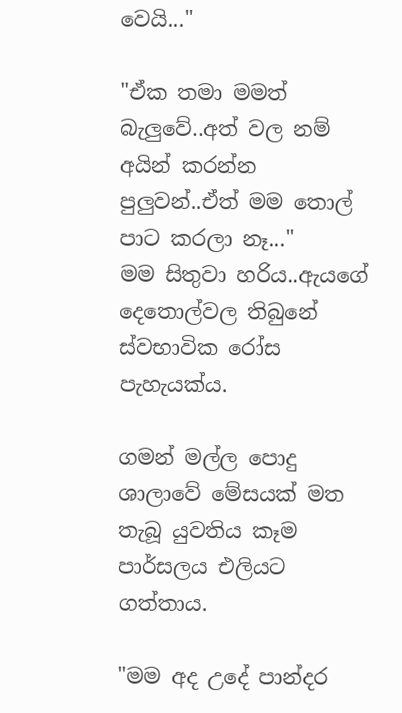වෙයි..."

"ඒක තමා මමත් බැලුවේ..අත් වල නම් අයින් කරන්න පුලුවන්..ඒත් මම තොල් පාට කරලා නෑ..."
මම සිතුවා හරිය..ඇයගේ දෙතොල්වල තිබුනේ ස්වභාවික රෝස පැහැයක්ය.

ගමන් මල්ල පොදු ශාලාවේ මේසයක් මත තැබූ යුවතිය කෑම පාර්සලය එලියට ගත්තාය.

"මම අද උදේ පාන්දර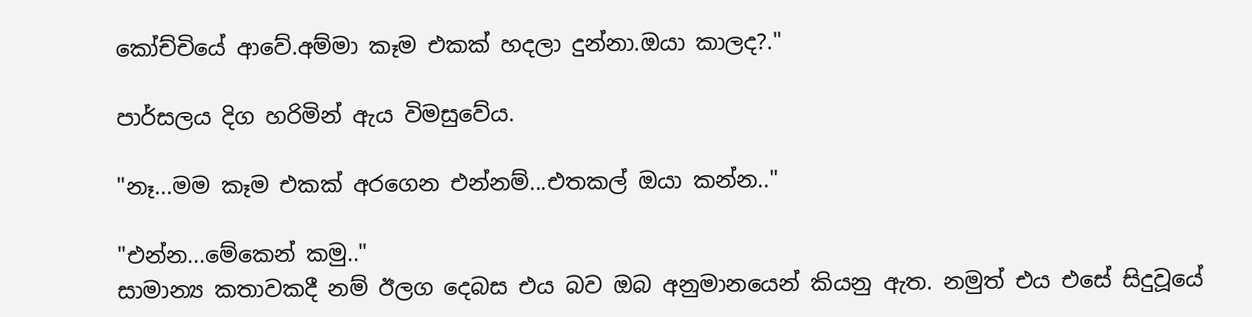කෝච්චියේ ආවේ.අම්මා කෑම එකක් හදලා දුන්නා.ඔයා කාලද?."

පාර්සලය දිග හරිමින් ඇය විමසුවේය.

"නෑ...මම කෑම එකක් අරගෙන එන්නම්...එතකල් ඔයා කන්න.."

"එන්න...මේකෙන් කමු.."
සාමාන්‍ය කතාවකදී නම් ඊලග දෙබස එය බව ඔබ අනුමානයෙන් කියනු ඇත. නමුත් එය එසේ සිදුවූයේ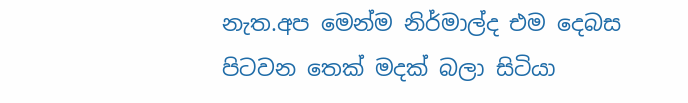නැත.අප මෙන්ම නිර්මාල්ද එම දෙබස පිටවන තෙක් මදක් බලා සිටියා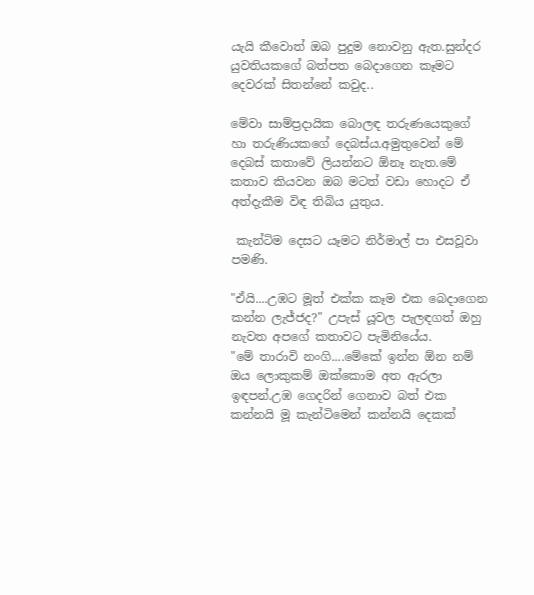යැයි කීවොත් ඔබ පුදුම නොවනු ඇත.සුන්දර යුවතියකගේ බත්පත බෙදාගෙන කෑමට දෙවරක් සිතන්නේ කවුද..

මේවා සාම්ප්‍රදායික බොලඳ තරුණයෙකුගේ හා තරුණියකගේ දෙබස්ය.අමුතුවෙන් මේ දෙබස් කතාවේ ලියන්නට ඕනෑ නැත.මේ කතාව කියවන ඔබ මටත් වඩා හොදට ඒ අත්දැකීම විඳ තිබිය යුතුය.

 කැන්ටිම දෙසට යෑමට නිර්මාල් පා එසවූවා පමණි.

"ඒයි....උඹට මූත් එක්ක කෑම එක බෙදාගෙන කන්න ලැජ්ජද?" උපැස් යූවල පැලඳගත් ඔහු නැවත අපගේ කතාවට පැමිනියේය.
"මේ තාරාවි නංගි....මේකේ ඉන්න ඕන නම් ඔය ලොකුකම් ඔක්කොම අත ඇරලා ඉඳපන්.උඹ ගෙදරින් ගෙනාව බත් එක කන්නයි මූ කැන්ටිමෙන් කන්නයි දෙකක්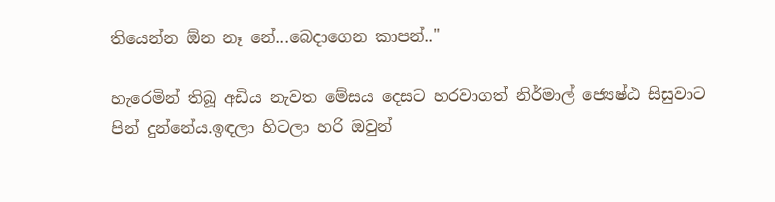තියෙන්න ඕන නෑ නේ...බෙදාගෙන කාපන්.."

හැරෙමින් තිබූ අඩිය නැවත මේසය දෙසට හරවාගත් නිර්මාල් ජ්‍යෙෂ්ඨ සිසුවාට පින් දුන්නේය.ඉඳලා හිටලා හරි ඔවුන්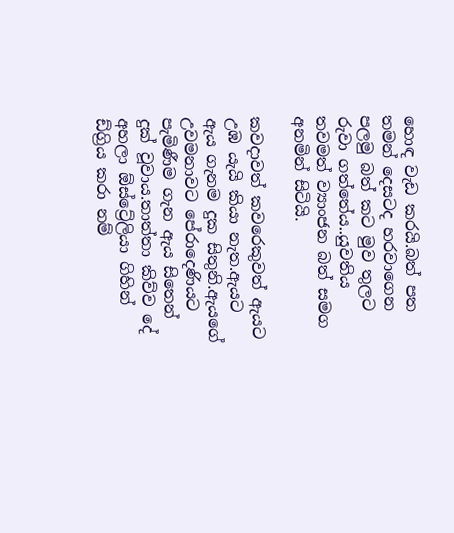හොඳ වැඩ කරයි.බත් පත තමන් දෙසටද හරවාගෙන පලමු බත් කට මුව තුලට රුවා ගත්තේය..යුවතිය තවමත් ව්‍යාංජන බත් සමග අනමින් සිටියි.

කවදාවත් කවරෙකුවත් ඇයට උඹ යැයි කියා නැත.ඇයට ඇය ගැනම දුක සිතුනි.ඇයගේ උවමනාවට පේරාදෙණියට පැමිණීම ගැන ඇය සිතෙන් දුක් වූවාය.තාත්තා කිව්ව දේ අහලා ඕස්ට්‍රේලියා ගිහින් ඩ්ග්‍රිය කරා නම්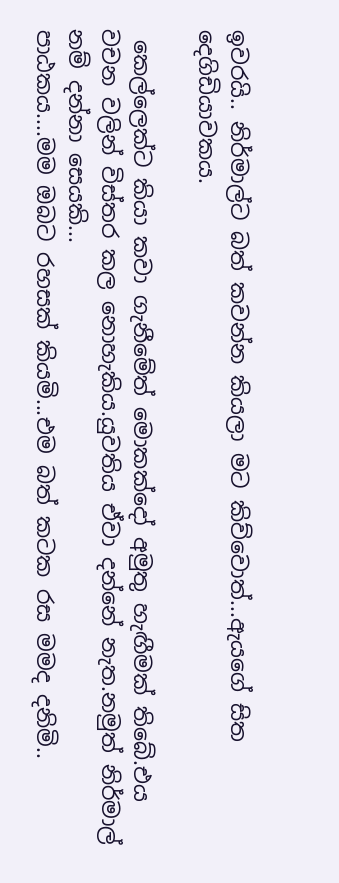ඉවරයි.. නිර්මාල්ට බත් කවන්න කියලා මට කිව්වොත්...ඇයගේ සිත දෙගිඩියාවකය.

 කෙල්ලෙක්ට කියා කවා ගැනීමේත් මොකක්දෝ අමුතු හැඟීමක් තිබේ.එය වචන වලින් විස්තර කල නොහැකිය.යුවතිය ඒවා දන්නේ නැත.නමුත් නිර්මාල් නම් දන්නා සෙයකි...
පාඨකය....මම ඔබට රහසක් කියමි...එම බත් කටක රස මමද දනිමි..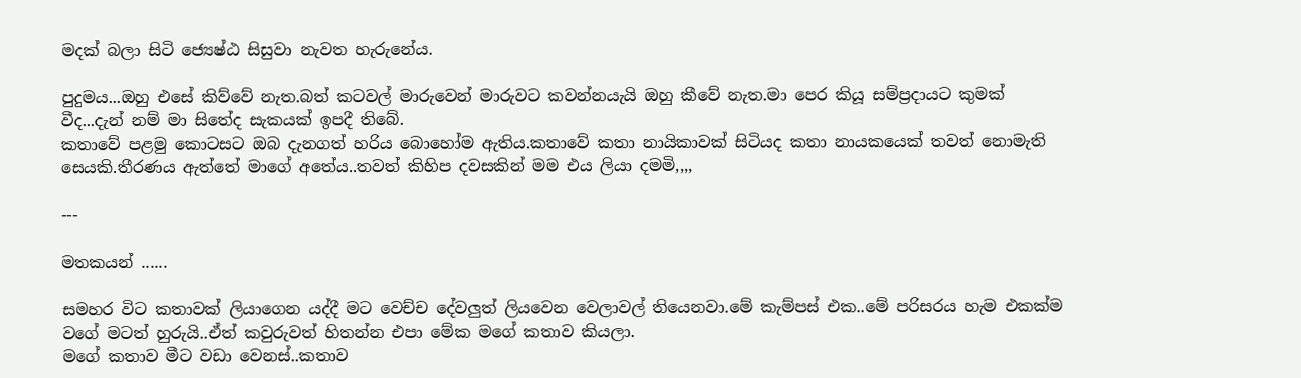මදක් බලා සිටි ජ්‍යෙෂ්ඨ සිසුවා නැවත හැරුනේය.

පුදුමය...ඔහු එසේ කිව්වේ නැත.බත් කටවල් මාරුවෙන් මාරුවට කවන්නයැයි ඔහු කීවේ නැත.මා පෙර කියූ සම්ප්‍රදායට කුමක් වීද...දැන් නම් මා සිතේද සැකයක් ඉපදී තිබේ.
කතාවේ පළමු කොටසට ඔබ දැනගත් හරිය බොහෝම ඇතිය.කතාවේ කතා නායිකාවක් සිටියද කතා නායකයෙක් තවත් නොමැති සෙයකි.තීරණය ඇත්තේ මාගේ අතේය..තවත් කිහිප දවසකින් මම එය ලියා දමමි,,,,

---

මතකයන් ......

සමහර විට කතාවක් ලියාගෙන යද්දී මට වෙච්ච දේවලුත් ලියවෙන වෙලාවල් තියෙනවා.මේ කැම්පස් එක..මේ පරිසරය හැම එකක්ම වගේ මටත් හුරුයි..ඒත් කවුරුවත් හිතන්න එපා මේක මගේ කතාව කියලා.
මගේ කතාව මීට වඩා වෙනස්..කතාව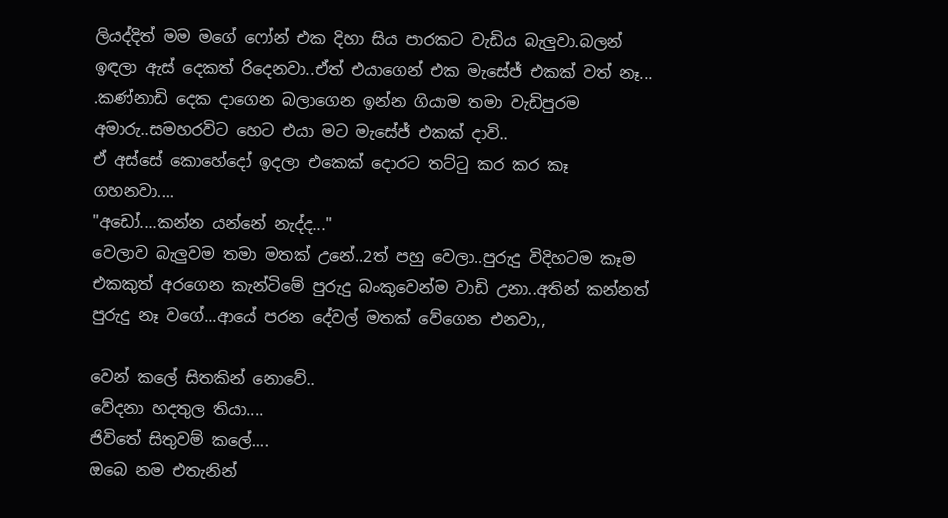ලියද්දිත් මම මගේ ෆෝන් එක දිහා සිය පාරකට වැඩිය බැලුවා.බලන් ඉඳලා ඇස් දෙකත් රිදෙනවා..ඒත් එයාගෙන් එක මැසේජ් එකක් වත් නෑ... .කණ්නාඩි දෙක දාගෙන බලාගෙන ඉන්න ගියාම තමා වැඩිපුරම අමාරු..සමහරවිට හෙට එයා මට මැසේජ් එකක් දාවි..
ඒ අස්සේ කොහේදෝ ඉදලා එකෙක් දොරට තට්ටු කර කර කෑ ගහනවා....
"අඩෝ....කන්න යන්නේ නැද්ද..."
වෙලාව බැලුවම තමා මතක් උනේ..2ත් පහු වෙලා..පුරුදු විදිහටම කෑම එකකුත් අරගෙන කැන්ටිමේ පුරුදු බංකුවෙන්ම වාඩි උනා..අතින් කන්නත් පුරුදු නෑ වගේ...ආයේ පරන දේවල් මතක් වේගෙන එනවා,,

වෙන් කලේ සිතකින් නොවේ..
වේදනා හදතුල තියා....
ජිවිතේ සිතුවම් කලේ....
ඔබෙ නම එතැනින්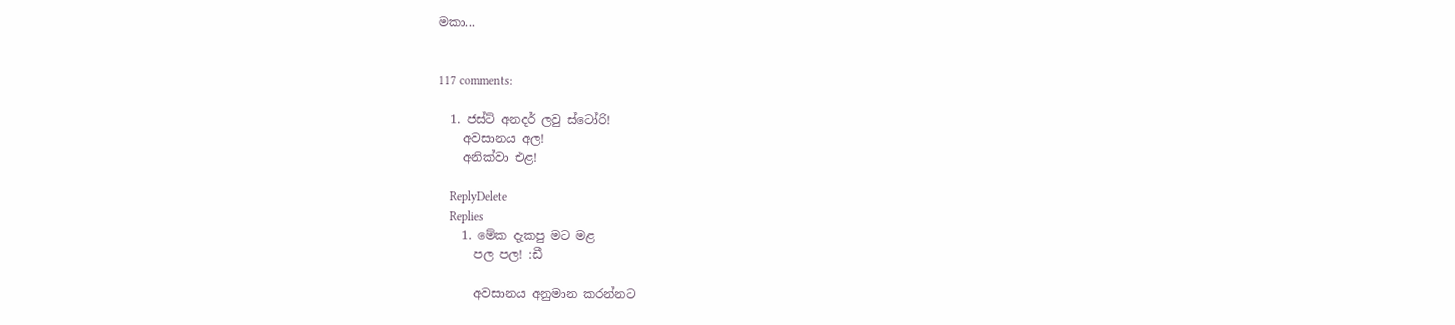මකා...


117 comments:

  1. ජස්ට් අනදර් ලවු ස්ටෝරි!
    අවසානය අල!
    අනික්වා එළ!

    ReplyDelete
    Replies
    1. මේක දැකපු මට මළ
      පල පල! :ඩී

      අවසානය අනුමාන කරන්නට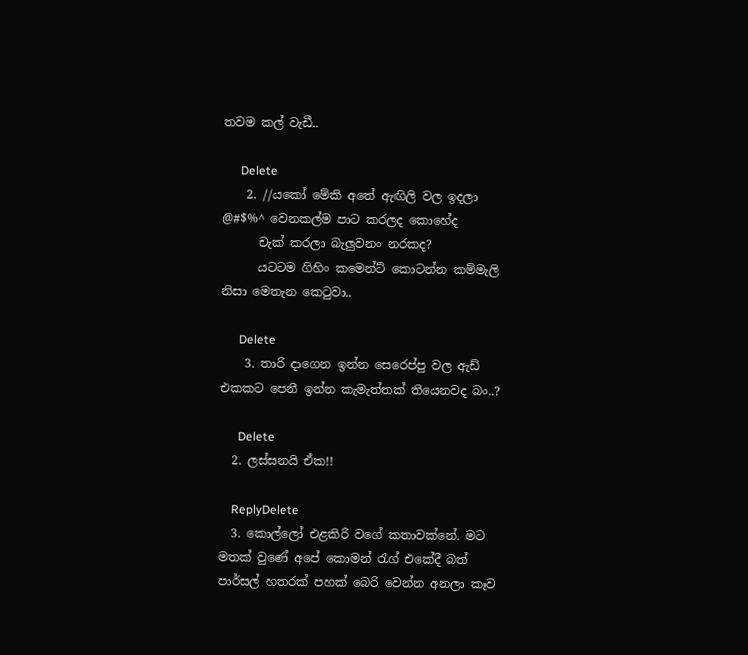තවම කල් වැඩී..

      Delete
    2. //යකෝ මේකි අතේ ඇඟිලි වල ඉදලා @#$%^ වෙනකල්ම පාට කරලද කොහේද
      චැක් කරලා බැලුවනං නරකද?
      යටටම ගිහිං කමෙන්ට් කොටන්න කම්මැලි නිසා මෙතැන කෙටුවා..

      Delete
    3. තාරි දාගෙන ඉන්න සෙරෙප්පු වල ඇඩ් එකකට පෙනී ඉන්න කැමැත්තක් තියෙනවද බං..?

      Delete
  2. ලස්සනයි ඒක!!

    ReplyDelete
  3. කොල්ලෝ එළකිරි වගේ කතාවක්නේ. මට මතක් වුණේ අපේ කොමන් රැග් එකේදී බත් පාර්සල් හතරක් පහක් බෙරි වෙන්න අනලා කෑව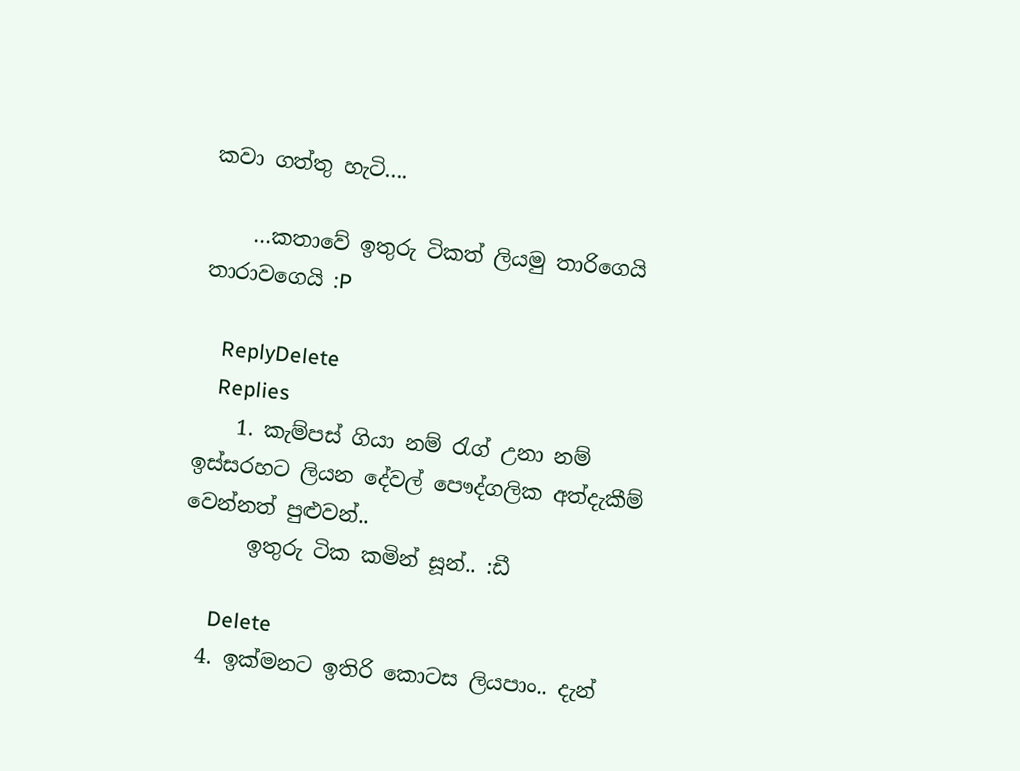කවා ගත්තු හැටි....

    …කතාවේ ඉතුරු ටිකත් ලියමු තාරිගෙයි තාරාවගෙයි :P

    ReplyDelete
    Replies
    1. කැම්පස් ගියා නම් රැග් උනා නම් ඉස්සරහට ලියන දේවල් පෞද්ගලික අත්දැකීම් වෙන්නත් පුළුවන්..
      ඉතුරු ටික කමින් සූන්.. :ඩී

      Delete
  4. ඉක්මනට ඉතිරි කොටස ලියපාං.. දැන්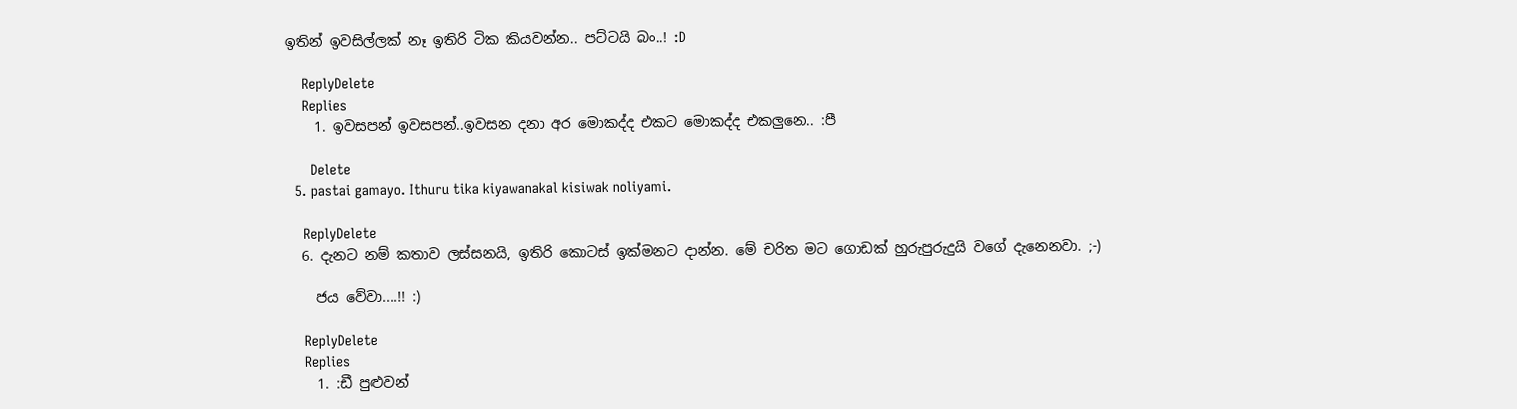ඉතින් ඉවසිල්ලක් නෑ ඉතිරි ටික කියවන්න.. පට්ටයි බං..! :D

    ReplyDelete
    Replies
    1. ඉවසපන් ඉවසපන්..ඉවසන දනා අර මොකද්ද එකට මොකද්ද එකලුනෙ.. :පී

      Delete
  5. pastai gamayo. Ithuru tika kiyawanakal kisiwak noliyami.

    ReplyDelete
  6. දැනට නම් කතාව ලස්සනයි, ඉතිරි කොටස් ඉක්මනට දාන්න. මේ චරිත මට ගොඩක් හුරුපුරුදුයි වගේ දැනෙනවා. ;-)

    ජය වේවා....!! :)

    ReplyDelete
    Replies
    1. :ඩී පුළුවන්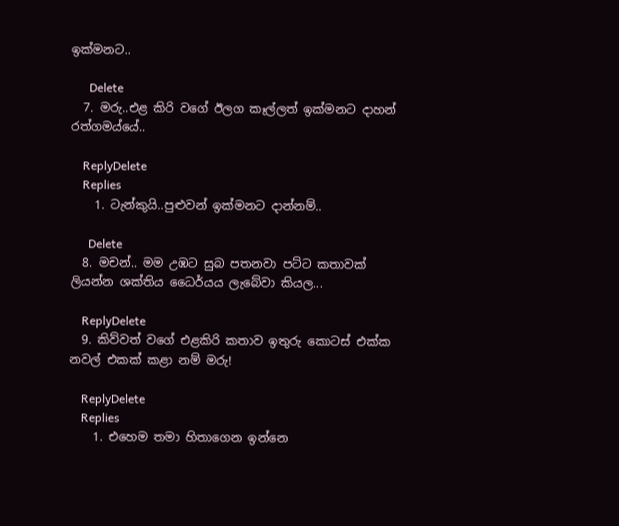ඉක්මනට..

      Delete
  7. මරු..එළ කිරි වගේ ඊලග කෑල්ලත් ඉක්මනට දාහන් රත්ගමය්යේ..

    ReplyDelete
    Replies
    1. ටැන්කුයි..පුළුවන් ඉක්මනට දාන්නම්..

      Delete
  8. මචන්.. මම උඹට සුබ පතනවා පට්ට කතාවක් ලියන්න ශක්තිය ධෛර්යය ලැබේවා කියල...

    ReplyDelete
  9. කිව්වත් වගේ එළකිරි කතාව ඉතුරු කොටස් එක්ක නවල් එකක් කළා නම් මරු!

    ReplyDelete
    Replies
    1. එහෙම තමා හිතාගෙන ඉන්නෙ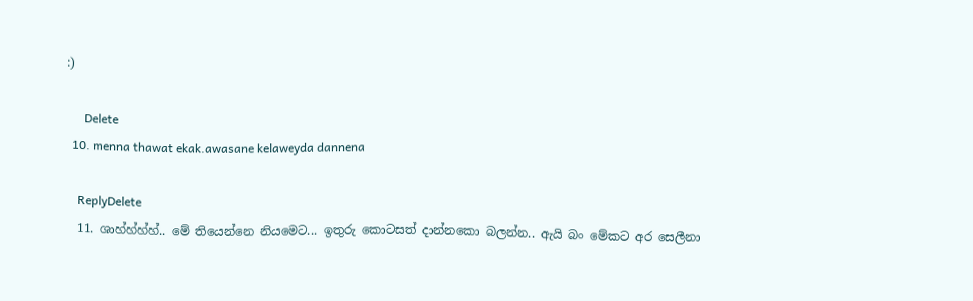:)

      Delete
  10. menna thawat ekak.awasane kelaweyda dannena

    ReplyDelete
  11. ශාහ්හ්හ්හ්.. මේ තියෙන්නෙ නියමෙට... ඉතුරු කොටසත් දාන්නකො බලන්න.. ඇයි බං මේකට අර සෙලීනා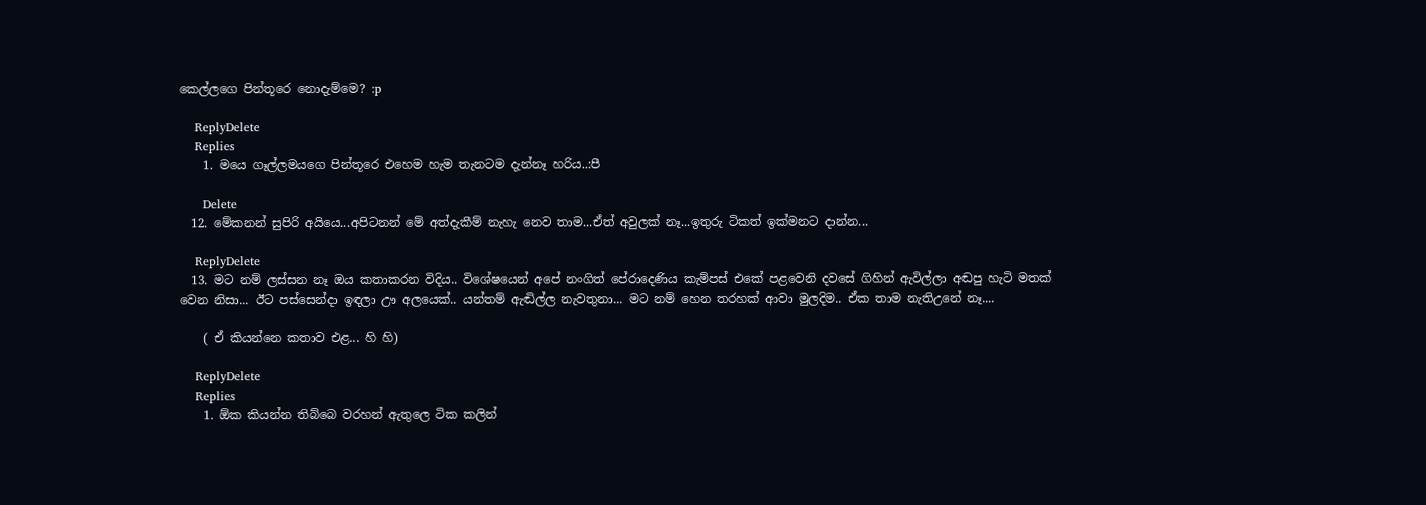කෙල්ලගෙ පින්තූරෙ නොදැම්මෙ? :p

    ReplyDelete
    Replies
    1. මයෙ ගෑල්ලමයගෙ පින්තූරෙ එහෙම හැම තැනටම දැන්නෑ හරිය..:පී

      Delete
  12. මේකනන් සුපිරි අයියෙ...අපිටනන් මේ අත්දැකීම් නැහැ නෙව තාම...ඒත් අවුලක් නෑ...ඉතුරු ටිකත් ඉක්මනට දාන්න...

    ReplyDelete
  13. මට නම් ලස්සන නෑ ඔය කතාකරන විදිය.. විශේෂයෙන් අපේ නංගිත් පේරාදෙණිය කැම්පස් එකේ පළවෙනි දවසේ ගිහින් ඇවිල්ලා අඬපු හැටි මතක් වෙන නිසා... ඊට පස්සෙන්දා ඉඳලා ඌ අලයෙක්.. යන්තම් ඇඬිල්ල නැවතුනා... මට නම් හෙන තරහක් ආවා මුලදිම.. ඒක තාම නැතිඋනේ නෑ....

    ( ඒ කියන්නෙ කතාව එළ... හි හි)

    ReplyDelete
    Replies
    1. ඕක කියන්න තිබ්බෙ වරහන් ඇතුලෙ ටික කලින්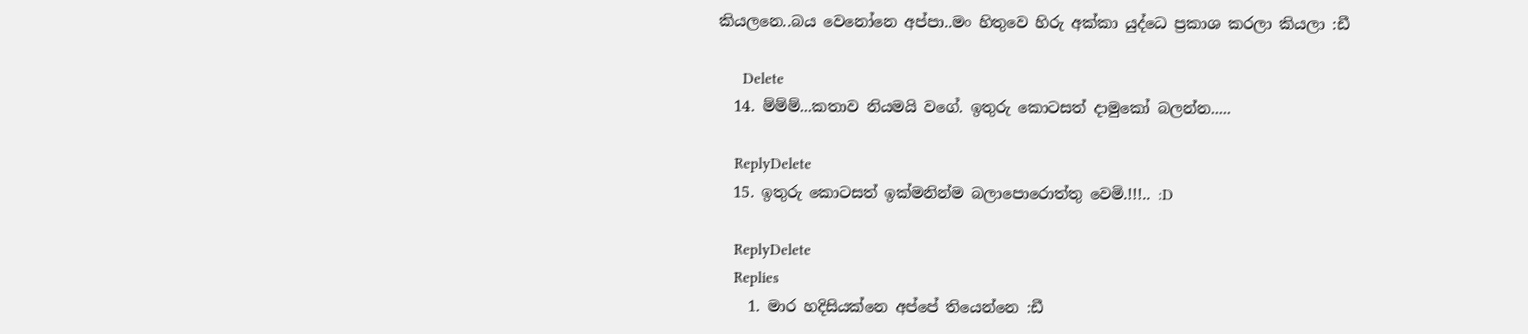කියලනෙ..බය වෙනෝනෙ අප්පා..මං හිතුවෙ හිරු අක්කා යුද්ධෙ ප්‍රකාශ කරලා කියලා :ඩී

      Delete
  14. ම්ම්ම්...කතාව නියමයි වගේ. ඉතුරු කොටසත් දාමුකෝ බලන්න.....

    ReplyDelete
  15. ඉතුරු කොටසත් ඉක්මනින්ම බලාපොරොත්තු වෙමි.!!!.. :D

    ReplyDelete
    Replies
    1. මාර හදිසියක්නෙ අප්පේ තියෙන්නෙ :ඩී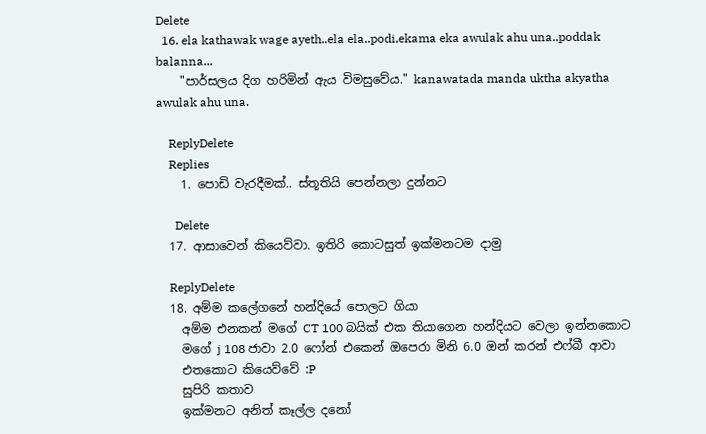Delete
  16. ela kathawak wage ayeth..ela ela..podi,ekama eka awulak ahu una..poddak balanna...
    "පාර්සලය දිග හරිමින් ඇය විමසුවේය." kanawatada manda uktha akyatha awulak ahu una.

    ReplyDelete
    Replies
    1. පොඩි වැරදීමක්.. ස්තූතියි පෙන්නලා දුන්නට

      Delete
  17. ආසාවෙන් කියෙව්වා. ඉතිරි කොටසුත් ඉක්මනටම දාමු

    ReplyDelete
  18. අම්ම කලේගනේ හන්දියේ පොලට ගියා
    අම්ම එනකන් මගේ CT 100 බයික් එක තියාගෙන හන්දියට වෙලා ඉන්නකොට
    මගේ j 108 ජාවා 2.0 ෆෝන් එකෙන් ඔපෙරා මිනි 6.0 ඔන් කරන් එෆ්බී ආවා
    එතකොට කියෙව්වේ :P
    සුපිරි කතාව
    ඉක්මනට අනිත් කෑල්ල දනෝ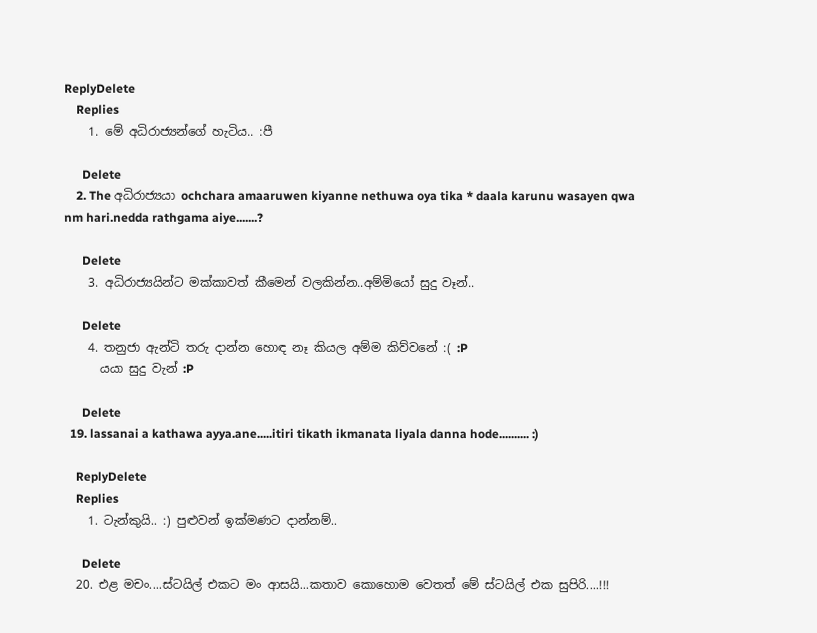ReplyDelete
    Replies
    1. මේ අධිරාජ්‍යන්ගේ හැටිය.. :පී

      Delete
    2. The අධිරාජ්‍යයා ochchara amaaruwen kiyanne nethuwa oya tika * daala karunu wasayen qwa nm hari.nedda rathgama aiye.......?

      Delete
    3. අධිරාජ්‍යයින්ට මක්කාවත් කීමෙන් වලකින්න..අම්මියෝ සුදු වෑන්..

      Delete
    4. තනුජා ඇන්ටි තරු දාන්න හොඳ නෑ කියල අම්ම කිව්වනේ :( :P
      යයා සුදු වැන් :P

      Delete
  19. lassanai a kathawa ayya.ane.....itiri tikath ikmanata liyala danna hode.......... :)

    ReplyDelete
    Replies
    1. ටැන්කුයි.. :) පුළුවන් ඉක්මණට දාන්නම්..

      Delete
  20. එළ මචං....ස්ටයිල් එකට මං ආසයි...කතාව කොහොම වෙතත් මේ ස්ටයිල් එක සුපිරි....!!!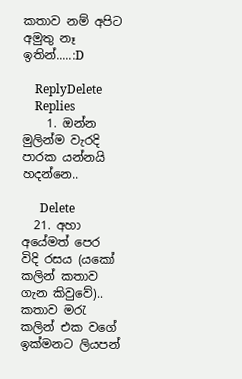කතාව නම් අපිට අමුතු නෑ ඉතින්.....:D

    ReplyDelete
    Replies
    1. ඔන්න මුලින්ම වැරදි පාරක යන්නයි හදන්නෙ..

      Delete
  21. අහා අයේමත් පෙර විදි රසය (යකෝ කලින් කතාව ගැන කිවුවේ).. කතාව මරැ කලින් එක වගේ ඉක්මනට ලියපන්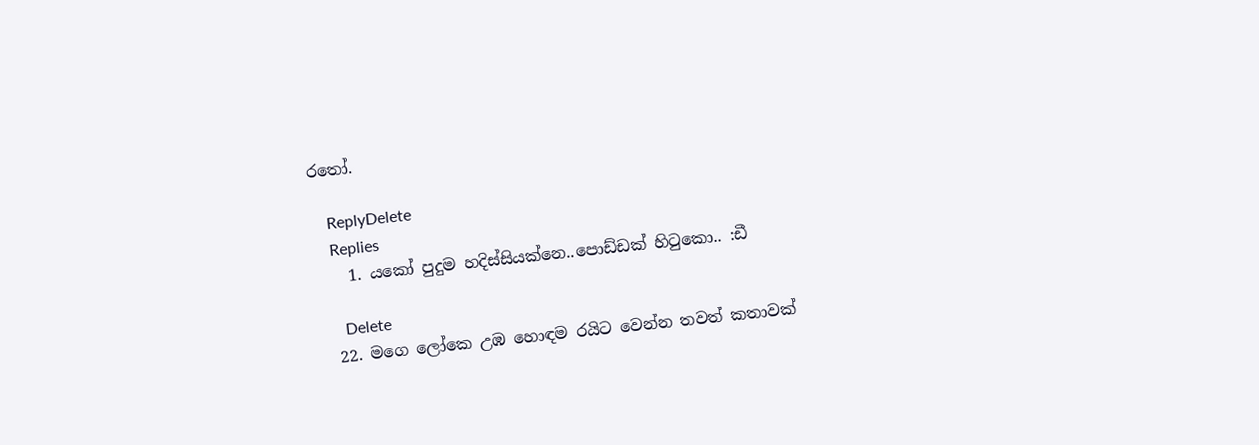රතෝ.

    ReplyDelete
    Replies
    1. යකෝ පුදුම හදිස්සියක්නෙ..පොඩ්ඩක් හිටුකො.. :ඩී

      Delete
  22. මගෙ ලෝකෙ උඹ හොඳම රයිට වෙන්න තවත් කතාවක්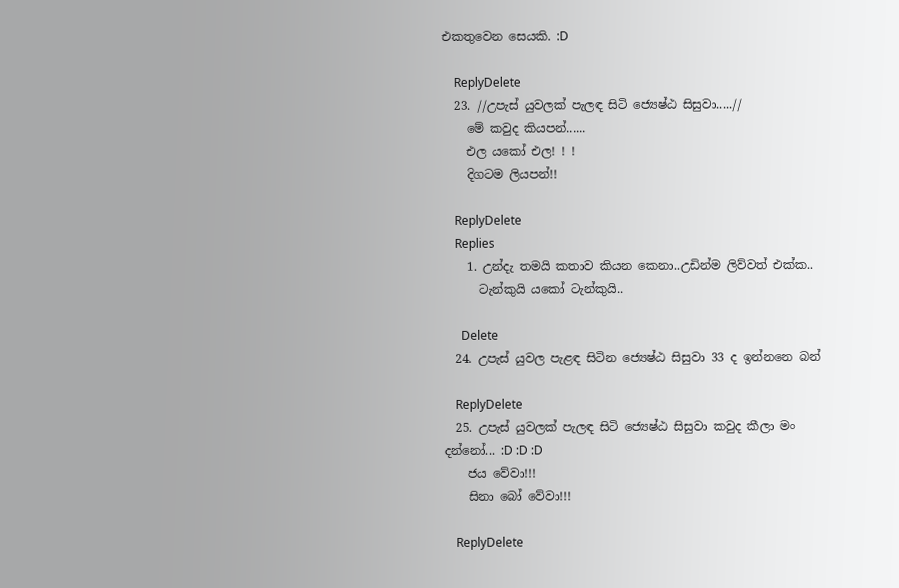එකතුවෙන සෙයකි. :D

    ReplyDelete
  23. //උපැස් යුවලක් පැලඳ සිටි ජ්‍යෙෂ්ඨ සිසුවා.....//
    මේ කවුද කියපන්......
    එල යකෝ එල! ! !
    දිගටම ලියපන්!!

    ReplyDelete
    Replies
    1. උන්දැ තමයි කතාව කියන කෙනා..උඩින්ම ලිව්වත් එක්ක..
      ටැන්කුයි යකෝ ටැන්කුයි..

      Delete
  24. උපැස් යුවල පැළඳ සිටින ජ්‍යෙෂ්ඨ සිසුවා 33 ද ඉන්නනෙ බන්

    ReplyDelete
  25. උපැස් යුවලක් පැලඳ සිටි ජ්‍යෙෂ්ඨ සිසුවා කවුද කීලා මං දන්නෝ... :D :D :D
    ජය වේවා!!!
    සිනා බෝ වේවා!!!

    ReplyDelete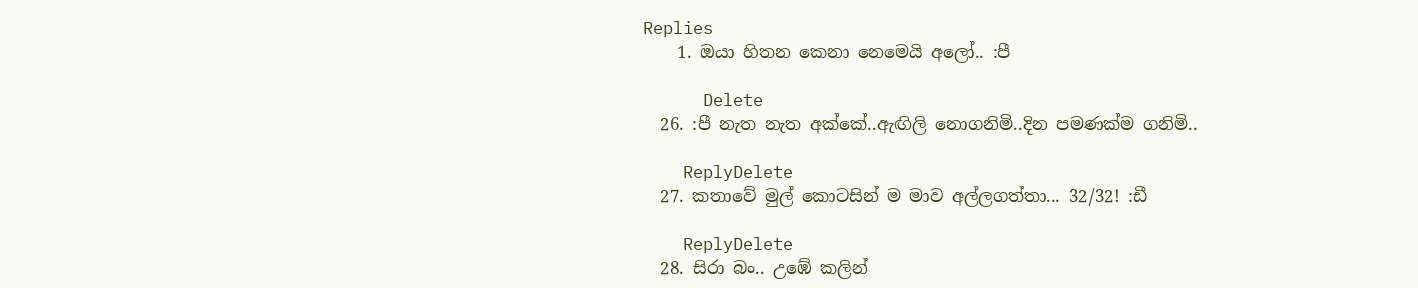Replies
    1. ඔයා හිතන කෙනා නෙමෙයි අලෝ.. :පී

      Delete
  26. :පී නැත නැත අක්කේ..ඇඟිලි නොගනිමි..දින පමණක්ම ගනිමි..

    ReplyDelete
  27. කතාවේ මුල් කොටසින් ම මාව අල්ලගත්තා... 32/32! :ඩී

    ReplyDelete
  28. සිරා බං.. උඹේ කලින්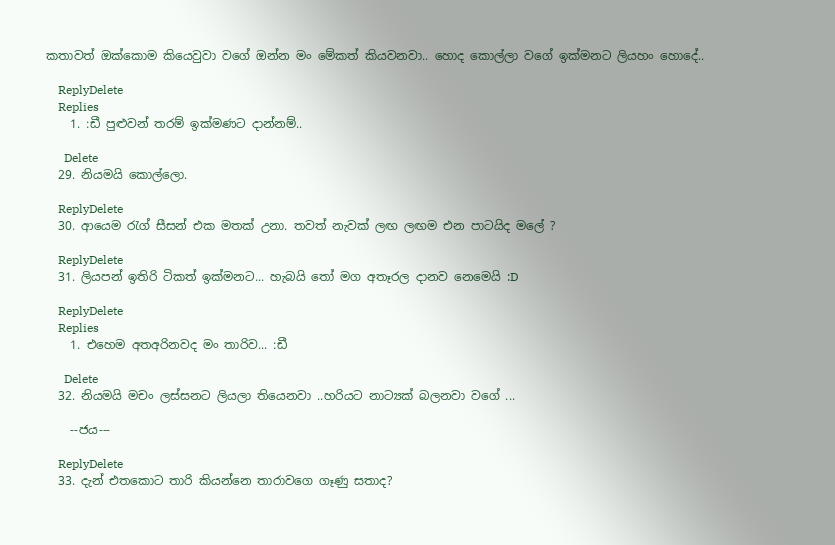කතාවත් ඔක්කොම කියෙවුවා වගේ ඔන්න මං මේකත් කියවනවා.. හොද කොල්ලා වගේ ඉක්මනට ලියහං හොදේ..

    ReplyDelete
    Replies
    1. :ඩී පුළුවන් තරම් ඉක්මණට දාන්නම්..

      Delete
  29. නියමයි කොල්ලො.

    ReplyDelete
  30. ආයෙම රැග් සීසන් එක මතක් උනා. තවත් නැවක් ලඟ ලඟම එන පාටයිද මලේ ?

    ReplyDelete
  31. ලියපන් ඉතිරි ටිකත් ඉක්මනට... හැබයි තෝ මග අතෑරල දානව නෙමෙයි :D

    ReplyDelete
    Replies
    1. එහෙම අතඅරිනවද මං තාරිව... :ඩී

      Delete
  32. නියමයි මචං ලස්සනට ලියලා තියෙනවා ..හරියට නාට්‍යක් බලනවා වගේ ...

    --ජය---

    ReplyDelete
  33. දැන් එතකොට තාරි කියන්නෙ තාරාවගෙ ගෑණු සතාද?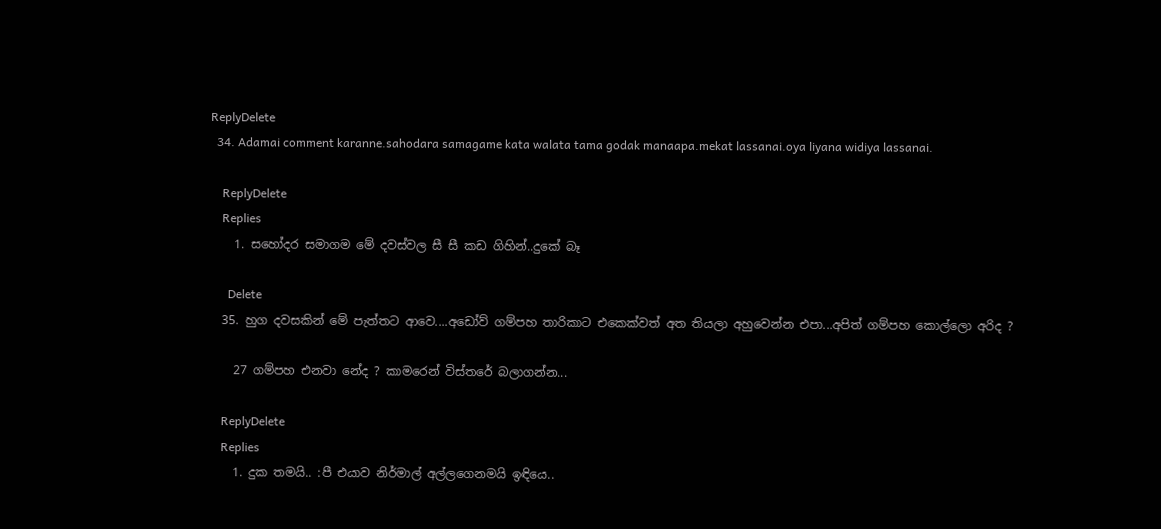ReplyDelete
  34. Adamai comment karanne.sahodara samagame kata walata tama godak manaapa.mekat lassanai.oya liyana widiya lassanai.

    ReplyDelete
    Replies
    1. සහෝදර සමාගම මේ දවස්වල සී සී කඩ ගිහින්..දුකේ බෑ

      Delete
  35. හුග දවසකින් මේ පැත්තට ආවෙ....අඩෝව් ගම්පහ තාරිකාට එකෙක්වත් අත තියලා අහුවෙන්න එපා...අපිත් ගම්පහ කොල්ලො අරිද ?

    27 ගම්පහ එනවා නේද ? කාමරෙන් විස්තරේ බලාගන්න...

    ReplyDelete
    Replies
    1. දුක තමයි.. :පී එයාව නිර්මාල් අල්ලගෙනමයි ඉඳියෙ..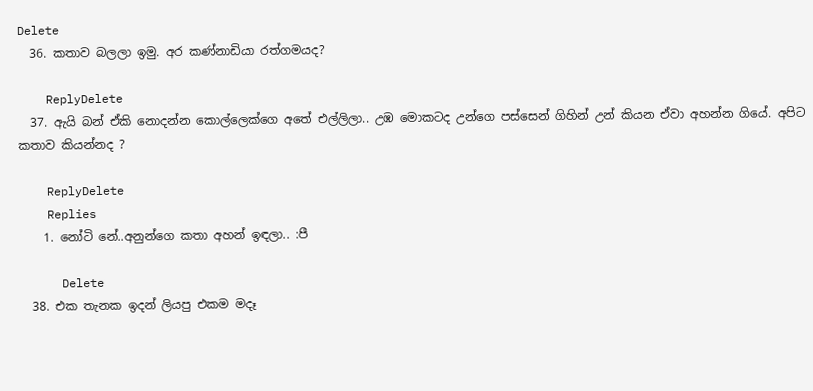Delete
  36. කතාව බලලා ඉමු. අර කණ්නාඩියා රත්ගමයද?

    ReplyDelete
  37. ඇයි බන් ඒකි නොදන්න කොල්ලෙක්ගෙ අතේ එල්ලිලා.. උඹ මොකටද උන්ගෙ පස්සෙන් ගිහින් උන් කියන ඒවා අහන්න ගියේ. අපිට කතාව කියන්නද ?

    ReplyDelete
    Replies
    1. නෝටි නේ..අනුන්ගෙ කතා අහන් ඉඳලා.. :පී

      Delete
  38. එක තැනක ඉදන් ලියපු එකම මදෑ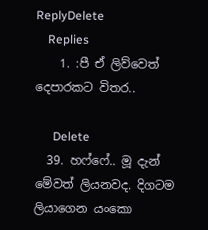ReplyDelete
    Replies
    1. :පී ඒ ලිව්වෙත් දෙපාරකට විතර..

      Delete
  39. හෆ්ෆේ.. මූ දැන් මේවත් ලියනවද. දිගටම ලියාගෙන යංකො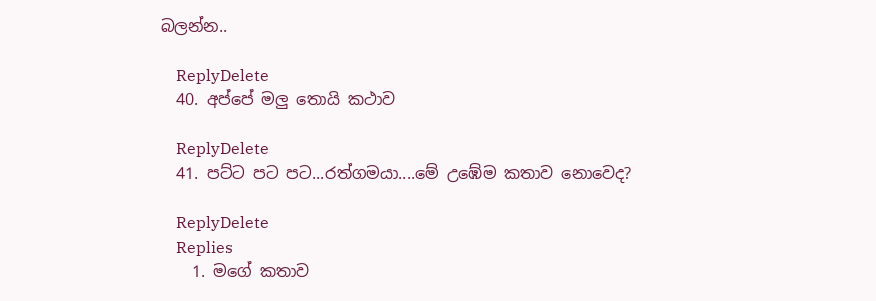බලන්න..

    ReplyDelete
  40. අප්පේ මලු තොයි කථාව

    ReplyDelete
  41. පට්ට පට පට...රත්ගමයා....මේ උඹේම කතාව නොවෙද?

    ReplyDelete
    Replies
    1. මගේ කතාව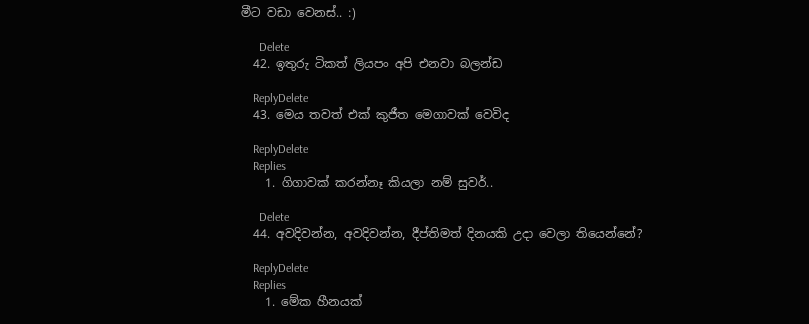මීට වඩා වෙනස්.. :)

      Delete
  42. ඉතුරු ටිකත් ලියපං අපි එනවා බලන්ඩ

    ReplyDelete
  43. මෙය තවත් එක් කුජීත මෙගාවක් වෙවිද

    ReplyDelete
    Replies
    1. ගිගාවක් කරන්නෑ කියලා නම් සුවර්..

      Delete
  44. අවදිවන්න, අවදිවන්න, දීප්තිමත් දිනයකි උදා වෙලා තියෙන්නේ?

    ReplyDelete
    Replies
    1. මේක හීනයක්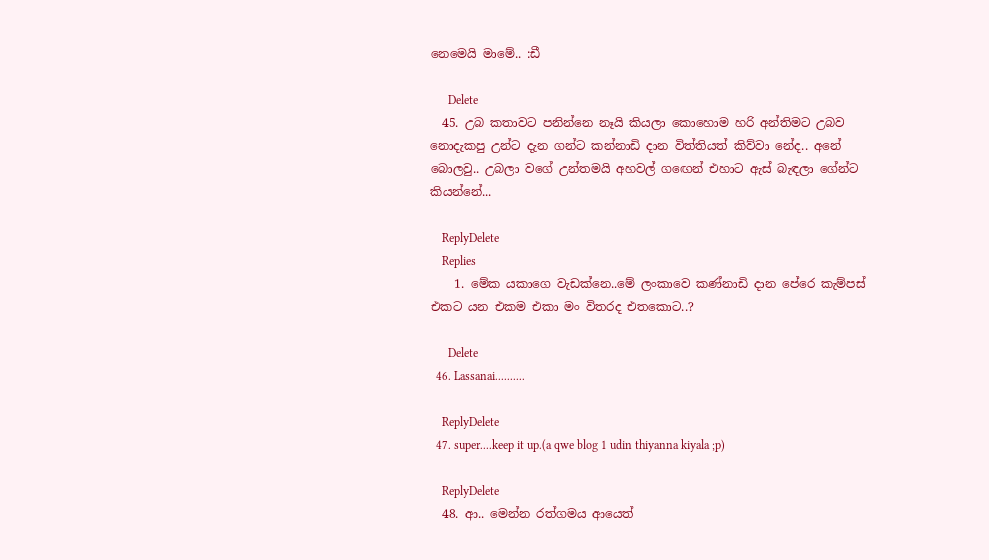නෙමෙයි මාමේ.. :ඩී

      Delete
  45. උබ කතාවට පනින්නෙ නෑයි කියලා කොහොම හරි අන්තිමට උබව නොදැකපු උන්ට දැන ගන්ට කන්නාඩි දාන විත්තියත් කිව්වා නේද.. අනේ බොලවු.. උබලා වගේ උන්තමයි අහවල් ගඟෙන් එහාට ඇස් බැඳලා ගේන්ට කියන්නේ...

    ReplyDelete
    Replies
    1. මේක යකාගෙ වැඩක්නෙ..මේ ලංකාවෙ කණ්නාඩි දාන පේරෙ කැම්පස් එකට යන එකම එකා මං විතරද එතකොට..?

      Delete
  46. Lassanai..........

    ReplyDelete
  47. super....keep it up.(a qwe blog 1 udin thiyanna kiyala ;p)

    ReplyDelete
  48. ආ.. මෙන්න රත්ගමය ආයෙත්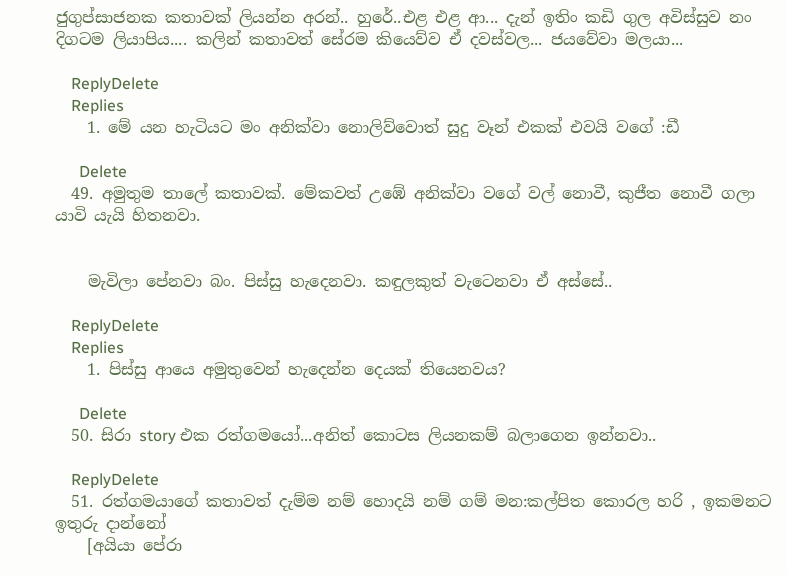ජුගුප්සාජනක කතාවක් ලියන්න අරන්.. හුරේ..එළ එළ ආ... දැන් ඉතිං කඩි ගුල අවිස්සුව නං දිගටම ලියාපිය.... කලින් කතාවත් සේරම කියෙව්ව ඒ දවස්වල... ජයවේවා මලයා...

    ReplyDelete
    Replies
    1. මේ යන හැටියට මං අනික්වා නොලිව්වොත් සුදු වෑන් එකක් එවයි වගේ :ඩී

      Delete
  49. අමුතුම තාලේ කතාවක්. මේකවත් උඹේ අනික්වා වගේ වල් නොවී, කුජීත නොවී ගලා යාවි යැයි හිතනවා.


    මැවිලා පේනවා බං. පිස්සු හැදෙනවා. කඳුලකුත් වැටෙනවා ඒ අස්සේ..

    ReplyDelete
    Replies
    1. පිස්සු ආයෙ අමුතුවෙන් හැදෙන්න දෙයක් තියෙනවය?

      Delete
  50. සිරා story එක රත්ගමයෝ...අනිත් කොටස ලියනකම් බලාගෙන ඉන්නවා..

    ReplyDelete
  51. රත්ගමයාගේ කතාවත් දැම්ම නම් හොදයි නම් ගම් මන:කල්පිත කොරල හරි , ඉකමනට ඉතුරු දාන්නෝ
    [අයියා පේරා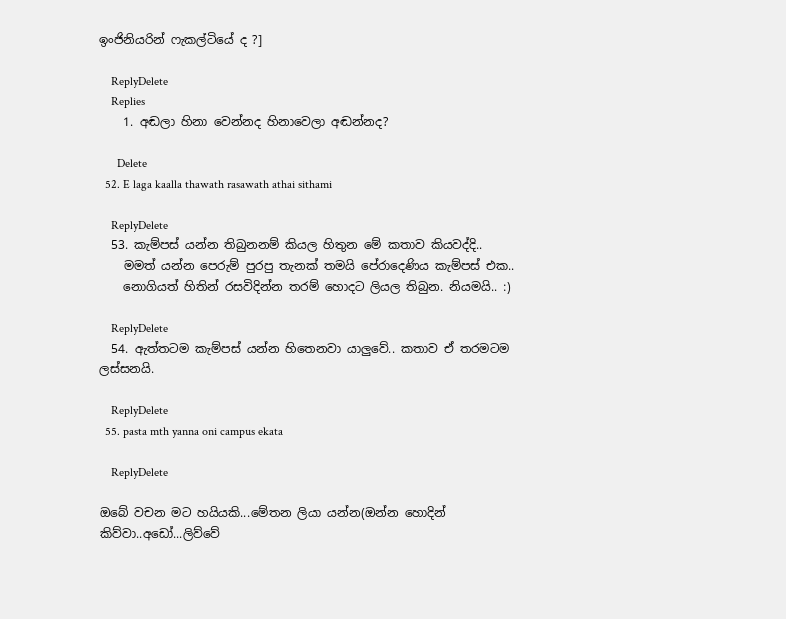ඉංජිනියරින් ෆැකල්ටියේ ද ?]

    ReplyDelete
    Replies
    1. අඬලා හිනා වෙන්නද හිනාවෙලා අඬන්නද?

      Delete
  52. E laga kaalla thawath rasawath athai sithami

    ReplyDelete
  53. කැම්පස් යන්න තිබුනනම් කියල හිතුන මේ කතාව කියවද්දි..
    මමත් යන්න පෙරුම් පුරපු තැනක් තමයි පේරාදෙණිය කැම්පස් එක..
    නොගියත් හිතින් රසවිදින්න තරම් හොදට ලියල තිබුන. නියමයි.. :)

    ReplyDelete
  54. ඇත්තටම කැම්පස් යන්න හිතෙනවා යාලුවේ.. කතාව ඒ තරමටම ලස්සනයි.

    ReplyDelete
  55. pasta mth yanna oni campus ekata

    ReplyDelete

ඔබේ වචන මට හයියකි...මේතන ලියා යන්න(ඔන්න හොදින් කිව්වා..අඩෝ...ලිව්වේ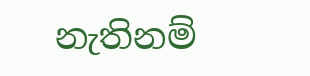නැතිනම්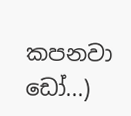කපනවා ඩෝ...)